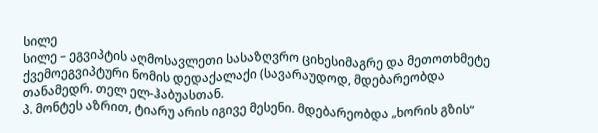სილე
სილე – ეგვიპტის აღმოსავლეთი სასაზღვრო ციხესიმაგრე და მეთოთხმეტე ქვემოეგვიპტური ნომის დედაქალაქი (სავარაუდოდ, მდებარეობდა თანამედრ. თელ ელ-ჰაბუასთან.
პ. მონტეს აზრით, ტიარუ არის იგივე მესენი. მდებარეობდა „ხორის გზის“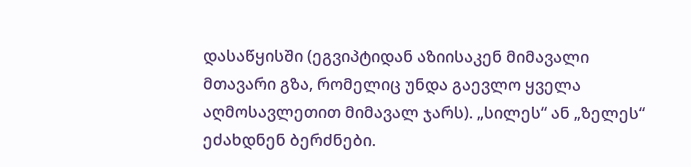დასაწყისში (ეგვიპტიდან აზიისაკენ მიმავალი მთავარი გზა, რომელიც უნდა გაევლო ყველა აღმოსავლეთით მიმავალ ჯარს). „სილეს“ ან „ზელეს“ ეძახდნენ ბერძნები.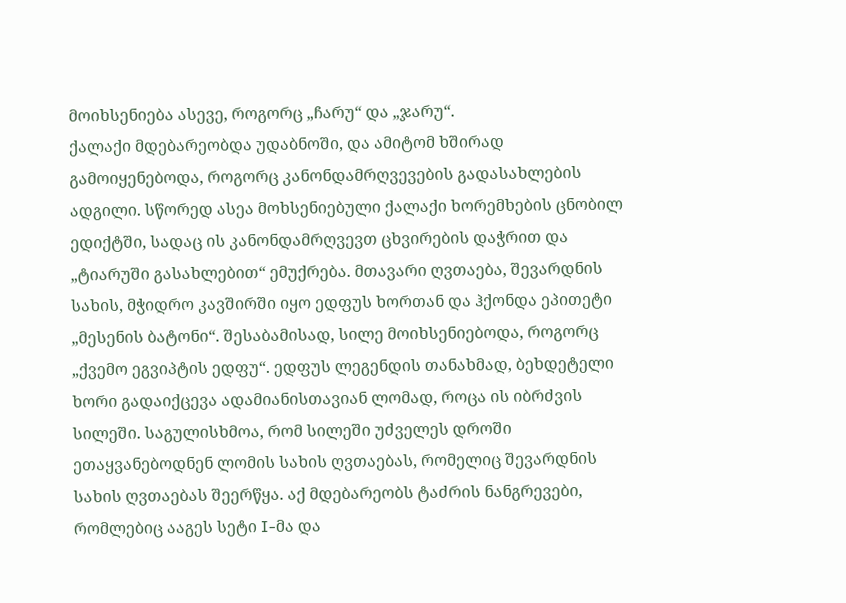მოიხსენიება ასევე, როგორც „ჩარუ“ და „ჯარუ“.
ქალაქი მდებარეობდა უდაბნოში, და ამიტომ ხშირად გამოიყენებოდა, როგორც კანონდამრღვევების გადასახლების ადგილი. სწორედ ასეა მოხსენიებული ქალაქი ხორემხების ცნობილ ედიქტში, სადაც ის კანონდამრღვევთ ცხვირების დაჭრით და „ტიარუში გასახლებით“ ემუქრება. მთავარი ღვთაება, შევარდნის სახის, მჭიდრო კავშირში იყო ედფუს ხორთან და ჰქონდა ეპითეტი „მესენის ბატონი“. შესაბამისად, სილე მოიხსენიებოდა, როგორც „ქვემო ეგვიპტის ედფუ“. ედფუს ლეგენდის თანახმად, ბეხდეტელი ხორი გადაიქცევა ადამიანისთავიან ლომად, როცა ის იბრძვის სილეში. საგულისხმოა, რომ სილეში უძველეს დროში ეთაყვანებოდნენ ლომის სახის ღვთაებას, რომელიც შევარდნის სახის ღვთაებას შეერწყა. აქ მდებარეობს ტაძრის ნანგრევები, რომლებიც ააგეს სეტი I-მა და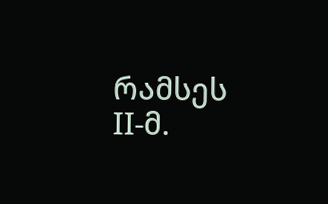რამსეს II-მ.